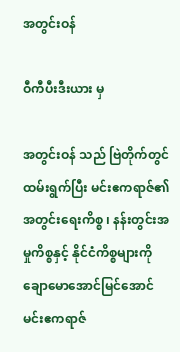အတွင်းဝန်

ဝီကီပီးဒီးယား မှ

အတွင်းဝန် သည် ဗြဲတိုက်တွင် ထမ်းရွက်ပြီး မင်းဧကရာဇ်၏ အတွင်းရေးကိစ္စ ၊ နန်းတွင်းအမှုကိစ္စနှင့် နိုင်ငံကိစ္စများကို ချောမောအောင်မြင်အောင် မင်းဧကရာဇ်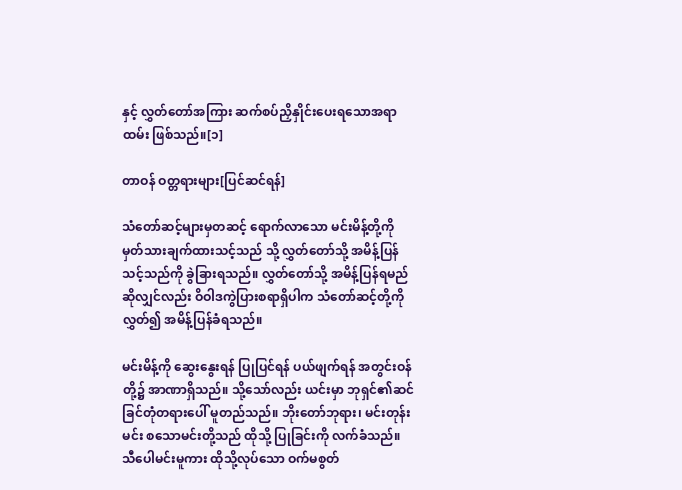နှင့် လွှတ်တော်အကြား ဆက်စပ်ညှိနှိုင်းပေးရသောအရာထမ်း ဖြစ်သည်။[၁]

တာဝန် ဝတ္တရားများ[ပြင်ဆင်ရန်]

သံတော်ဆင့်များမှတဆင့် ရောက်လာသော မင်းမိန့်တို့ကို မှတ်သားချက်ထားသင့်သည် သို့ လွှတ်တော်သို့ အမိန့်ပြန်သင့်သည်ကို ခွဲခြားရသည်။ လွှတ်တော်သို့ အမိန့်ပြန်ရမည်ဆိုလျှင်လည်း ဝိဝါဒကွဲပြားစရာရှိပါက သံတော်ဆင့်တို့ကို လွှတ်၍ အမိန့်ပြန်ခံရသည်။

မင်းမိန့်ကို ဆွေးနွေးရန် ပြုပြင်ရန် ပယ်ဖျက်ရန် အတွင်းဝန်တို့၌ အာဏာရှိသည်။ သို့သော်လည်း ယင်းမှာ ဘုရှင်၏ဆင်ခြင်တုံတရားပေါ် မူတည်သည်။ ဘိုးတော်ဘုရား၊ မင်းတုန်းမင်း စသောမင်းတို့သည် ထိုသို့ ပြုခြင်းကို လက်ခံသည်။ သီပေါမင်းမူကား ထိုသို့လုပ်သော ဝက်မစွတ်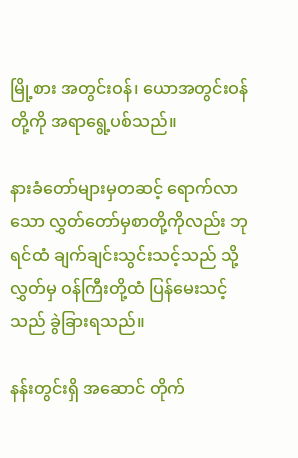မြို့စား အတွင်းဝန်၊ ယောအတွင်းဝန်တို့ကို အရာရွေ့ပစ်သည်။

နားခံတော်များမှတဆင့် ရောက်လာသော လွှတ်တော်မှစာတို့ကိုလည်း ဘုရင်ထံ ချက်ချင်းသွင်းသင့်သည် သို့ လွှတ်မှ ဝန်ကြီးတို့ထံ ပြန်မေးသင့်သည် ခွဲခြားရသည်။

နန်းတွင်းရှိ အဆောင် တိုက်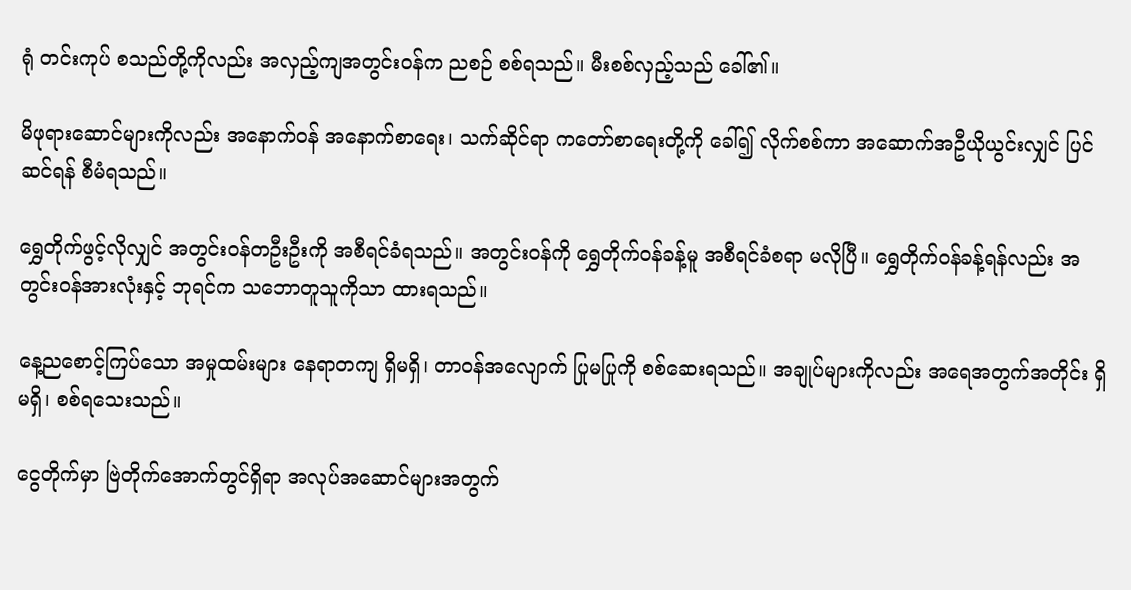ရုံ တင်းကုပ် စသည်တို့ကိုလည်း အလှည့်ကျအတွင်းဝန်က ညစဉ် စစ်ရသည်။ မီးစစ်လှည့်သည် ခေါ်၏။

မိဖုရားဆောင်များကိုလည်း အနောက်ဝန် အနောက်စာရေး၊ သက်ဆိုင်ရာ ကတော်စာရေးတို့ကို ခေါ်၍ လိုက်စစ်ကာ အဆောက်အဦယိုယွင်းလျှင် ပြင်ဆင်ရန် စီမံရသည်။

ရွှေတိုက်ဖွင့်လိုလျှင် အတွင်းဝန်တဦးဦးကို အစီရင်ခံရသည်။ အတွင်းဝန်ကို ရွှေတိုက်ဝန်ခန့်မူ အစီရင်ခံစရာ မလိုပြီ။ ရွှေတိုက်ဝန်ခန့်ရန်လည်း အတွင်းဝန်အားလုံးနှင့် ဘုရင်က သဘောတူသူကိုသာ ထားရသည်။

နေ့ညစောင့်ကြပ်သော အမှုထမ်းများ နေရာတကျ ရှိမရှိ၊ တာဝန်အလျောက် ပြုမပြုကို စစ်ဆေးရသည်။ အချုပ်များကိုလည်း အရေအတွက်အတိုင်း ရှိမရှိ၊ စစ်ရသေးသည်။

ငွေတိုက်မှာ ဗြဲတိုက်အောက်တွင်ရှိရာ အလုပ်အဆောင်များအတွက်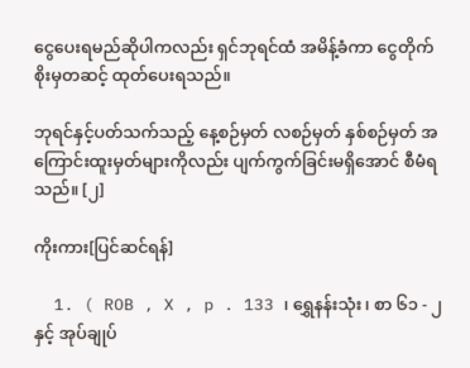ငွေပေးရမည်ဆိုပါကလည်း ရှင်ဘုရင်ထံ အမိန့်ခံကာ ငွေတိုက်စိုးမှတဆင့် ထုတ်ပေးရသည်။

ဘုရင်နှင့်ပတ်သက်သည့် နေ့စဉ်မှတ် လစဉ်မှတ် နှစ်စဉ်မှတ် အကြောင်းထူးမှတ်များကိုလည်း ပျက်ကွက်ခြင်းမရှိအောင် စီမံရသည်။ [၂]

ကိုးကား[ပြင်ဆင်ရန်]

  1. ( ROB , X , p . 133 ၊ ရွှေနန်းသုံး ၊ စာ ၆၁ - ၂ နှင့် အုပ်ချုပ်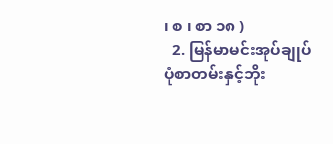၊ စ ၊ စာ ၁၈ )
  2. မြန်မာမင်းအုပ်ချုပ်ပုံစာတမ်းနှင့်ဘိုး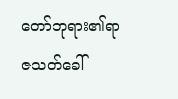တော်ဘုရား၏ရာဇသတ်ခေါ်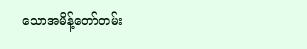သောအမိန့်တော်တမ်း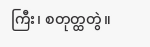ကြီး၊ စတုတ္ထတွဲ။